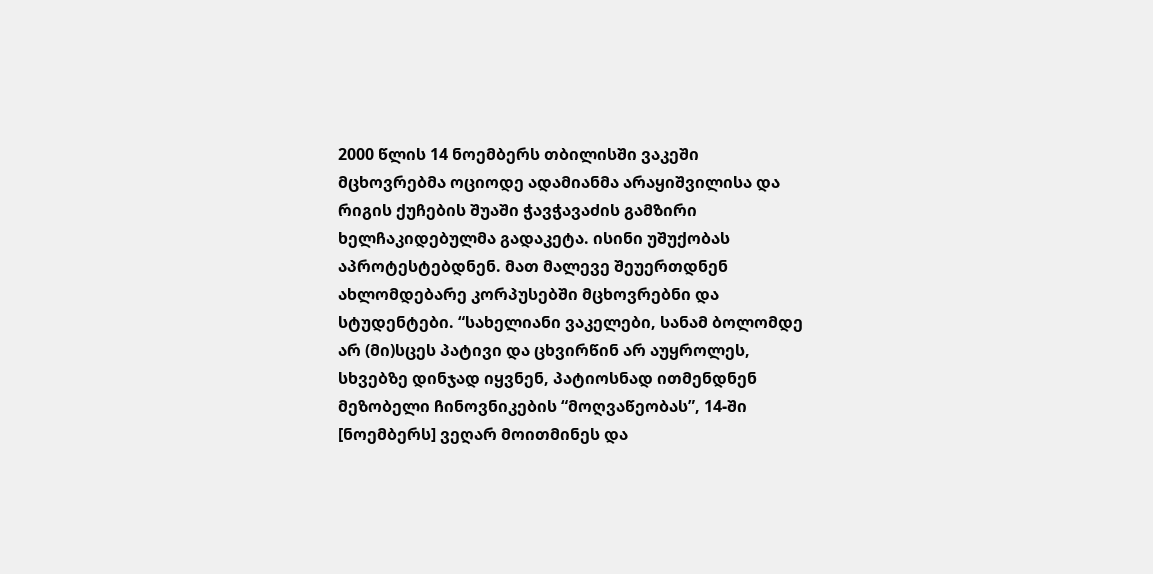2000 წლის 14 ნოემბერს თბილისში ვაკეში მცხოვრებმა ოციოდე ადამიანმა არაყიშვილისა და რიგის ქუჩების შუაში ჭავჭავაძის გამზირი ხელჩაკიდებულმა გადაკეტა. ისინი უშუქობას აპროტესტებდნენ. მათ მალევე შეუერთდნენ ახლომდებარე კორპუსებში მცხოვრებნი და სტუდენტები. “სახელიანი ვაკელები, სანამ ბოლომდე არ (მი)სცეს პატივი და ცხვირწინ არ აუყროლეს, სხვებზე დინჯად იყვნენ, პატიოსნად ითმენდნენ მეზობელი ჩინოვნიკების “მოღვაწეობას”, 14-ში [ნოემბერს] ვეღარ მოითმინეს და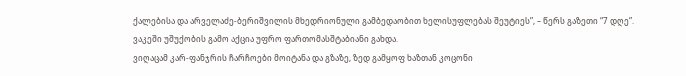ქალებისა და არველაძე-ბერიშვილის მხედრიონული გამბედაობით ხელისუფლებას შეუტიეს”, – წერს გაზეთი “7 დღე”. ვაკეში უშუქობის გამო აქცია უფრო ფართომასშტაბიანი გახდა.
ვიღაცამ კარ-ფანჯრის ჩარჩოები მოიტანა და გზაზე, ზედ გამყოფ ხაზთან კოცონი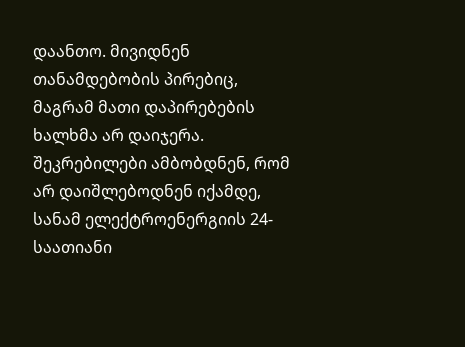დაანთო. მივიდნენ თანამდებობის პირებიც, მაგრამ მათი დაპირებების ხალხმა არ დაიჯერა. შეკრებილები ამბობდნენ, რომ არ დაიშლებოდნენ იქამდე, სანამ ელექტროენერგიის 24-საათიანი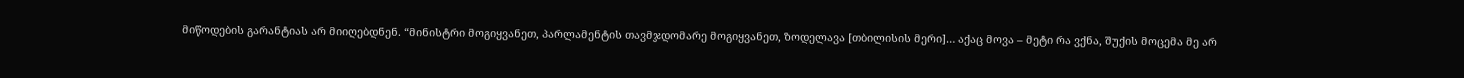მიწოდების გარანტიას არ მიიღებდნენ. “მინისტრი მოგიყვანეთ, პარლამენტის თავმჯდომარე მოგიყვანეთ, ზოდელავა [თბილისის მერი]… აქაც მოვა – მეტი რა ვქნა, შუქის მოცემა მე არ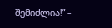შემიძლია!” –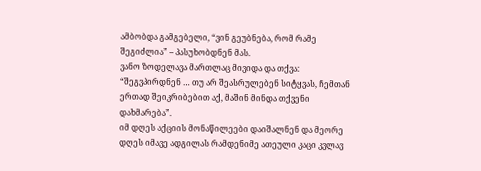ამბობდა გამგებელი, “ვინ გეუბნება, რომ რამე შეგიძლია” – პასუხობდნენ მას.
ვანო ზოდელავა მართლაც მივიდა და თქვა: “შეგვპირდნენ … თუ არ შეასრულებენ სიტყვას, ჩემთან ერთად შეიკრიბებით აქ, მაშინ მინდა თქვენი დახმარება”.
იმ დღეს აქციის მონაწილეები დაიშალნენ და მეორე დღეს იმავე ადგილას რამდენიმე ათეული კაცი კვლავ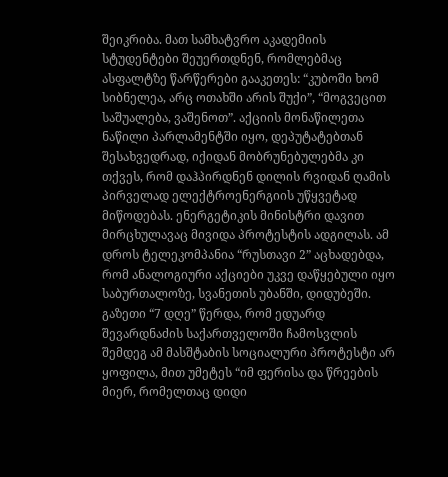შეიკრიბა. მათ სამხატვრო აკადემიის სტუდენტები შეუერთდნენ, რომლებმაც ასფალტზე წარწერები გააკეთეს: “კუბოში ხომ სიბნელეა, არც ოთახში არის შუქი”, “მოგვეცით საშუალება, ვაშენოთ”. აქციის მონაწილეთა ნაწილი პარლამენტში იყო, დეპუტატებთან შესახვედრად, იქიდან მობრუნებულებმა კი თქვეს, რომ დაჰპირდნენ დილის რვიდან ღამის პირველად ელექტროენერგიის უწყვეტად მიწოდებას. ენერგეტიკის მინისტრი დავით მირცხულავაც მივიდა პროტესტის ადგილას. ამ დროს ტელეკომპანია “რუსთავი 2” აცხადებდა, რომ ანალოგიური აქციები უკვე დაწყებული იყო საბურთალოზე, სვანეთის უბანში, დიდუბეში. გაზეთი “7 დღე” წერდა, რომ ედუარდ შევარდნაძის საქართველოში ჩამოსვლის შემდეგ ამ მასშტაბის სოციალური პროტესტი არ ყოფილა, მით უმეტეს “იმ ფერისა და წრეების მიერ, რომელთაც დიდი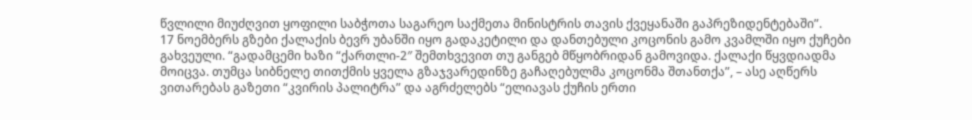წვლილი მიუძღვით ყოფილი საბჭოთა საგარეო საქმეთა მინისტრის თავის ქვეყანაში გაპრეზიდენტებაში”.
17 ნოემბერს გზები ქალაქის ბევრ უბანში იყო გადაკეტილი და დანთებული კოცონის გამო კვამლში იყო ქუჩები გახვეული. “გადამცემი ხაზი “ქართლი-2″ შემთხვევით თუ განგებ მწყობრიდან გამოვიდა. ქალაქი წყვდიადმა მოიცვა. თუმცა სიბნელე თითქმის ყველა გზაჯვარედინზე გაჩაღებულმა კოცონმა შთანთქა”, – ასე აღწერს ვითარებას გაზეთი “კვირის პალიტრა” და აგრძელებს “ელიავას ქუჩის ერთი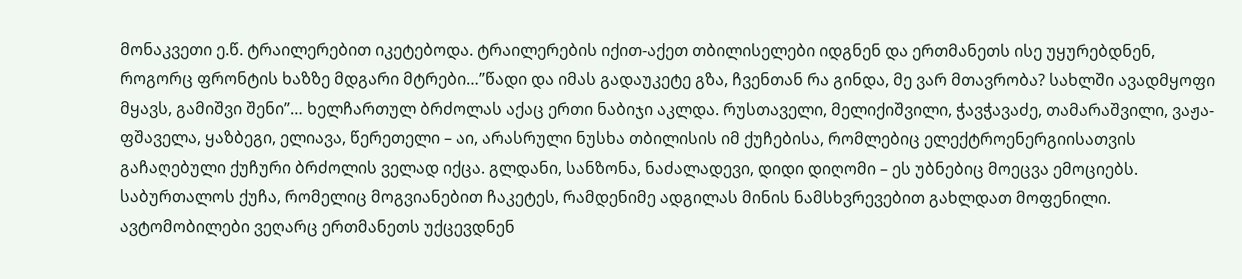მონაკვეთი ე.წ. ტრაილერებით იკეტებოდა. ტრაილერების იქით-აქეთ თბილისელები იდგნენ და ერთმანეთს ისე უყურებდნენ, როგორც ფრონტის ხაზზე მდგარი მტრები…”წადი და იმას გადაუკეტე გზა, ჩვენთან რა გინდა, მე ვარ მთავრობა? სახლში ავადმყოფი მყავს, გამიშვი შენი”… ხელჩართულ ბრძოლას აქაც ერთი ნაბიჯი აკლდა. რუსთაველი, მელიქიშვილი, ჭავჭავაძე, თამარაშვილი, ვაჟა-ფშაველა, ყაზბეგი, ელიავა, წერეთელი – აი, არასრული ნუსხა თბილისის იმ ქუჩებისა, რომლებიც ელექტროენერგიისათვის გაჩაღებული ქუჩური ბრძოლის ველად იქცა. გლდანი, სანზონა, ნაძალადევი, დიდი დიღომი – ეს უბნებიც მოეცვა ემოციებს. საბურთალოს ქუჩა, რომელიც მოგვიანებით ჩაკეტეს, რამდენიმე ადგილას მინის ნამსხვრევებით გახლდათ მოფენილი. ავტომობილები ვეღარც ერთმანეთს უქცევდნენ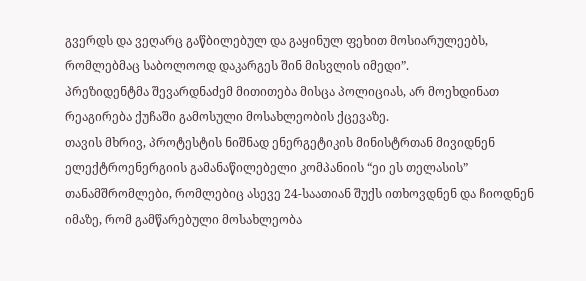გვერდს და ვეღარც გაწბილებულ და გაყინულ ფეხით მოსიარულეებს, რომლებმაც საბოლოოდ დაკარგეს შინ მისვლის იმედი”.
პრეზიდენტმა შევარდნაძემ მითითება მისცა პოლიციას, არ მოეხდინათ რეაგირება ქუჩაში გამოსული მოსახლეობის ქცევაზე.
თავის მხრივ, პროტესტის ნიშნად ენერგეტიკის მინისტრთან მივიდნენ ელექტროენერგიის გამანაწილებელი კომპანიის “ეი ეს თელასის” თანამშრომლები, რომლებიც ასევე 24-საათიან შუქს ითხოვდნენ და ჩიოდნენ იმაზე, რომ გამწარებული მოსახლეობა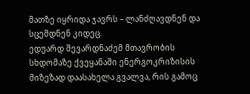მათზე იყრიდა ჯავრს – ლანძღავდნენ და სცემდნენ კიდეც.
ედუარდ შევარდნაძემ მთავრობის სხდომაზე ქვეყანაში ენერგოკრიზისის მიზეზად დაასახელა გვალვა, რის გამოც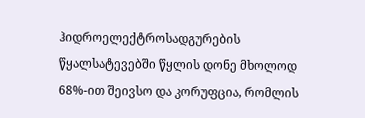ჰიდროელექტროსადგურების წყალსატევებში წყლის დონე მხოლოდ 68%-ით შეივსო და კორუფცია, რომლის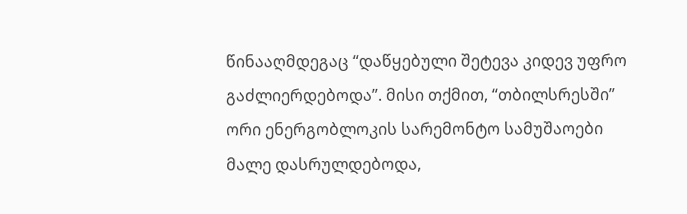წინააღმდეგაც “დაწყებული შეტევა კიდევ უფრო გაძლიერდებოდა”. მისი თქმით, “თბილსრესში” ორი ენერგობლოკის სარემონტო სამუშაოები მალე დასრულდებოდა,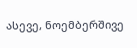ასევე, ნოემბერშივე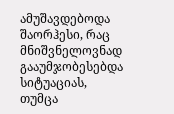ამუშავდებოდა შაორჰესი, რაც მნიშვნელოვნად გააუმჯობესებდა სიტუაციას, თუმცა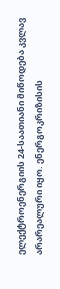ელექტროენერგიის 24-საათიანი მიწოდება კვლავ არარეალური იყო. ენერგოკრიზისის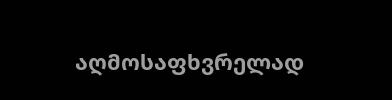აღმოსაფხვრელად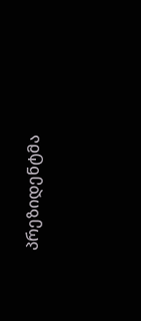პრეზიდენტმა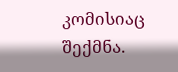კომისიაც შექმნა.